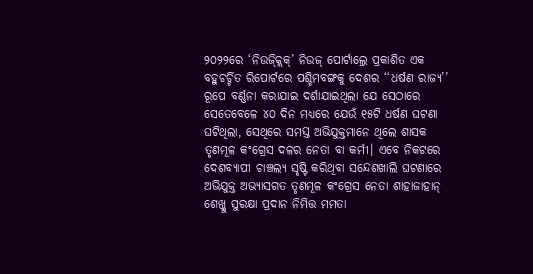୨୦୨୨ରେ ‘ନିଉଜ୍କ୍ଲିକ୍’ ନିଉଜ୍ ପୋର୍ଟାଲ୍ରେ ପ୍ରକାଶିତ ଏକ ବହୁଚର୍ଚ୍ଚିତ ରିପୋର୍ଟରେ ପଶ୍ଚିମବଙ୍ଗକୁ ଦେଶର ‘‘ଧର୍ଷଣ ରାଜ୍ୟ’’ ରୂପେ ବର୍ଣ୍ଣନା କରାଯାଇ ଦର୍ଶାଯାଇଥିଲା ଯେ ସେଠାରେ ସେତେବେଳେ ୪୦ ଦିନ ମଧ୍ୟରେ ଯେଉଁ ୧୫ଟି ଧର୍ଷଣ ଘଟଣା ଘଟିଥିଲା, ସେଥିରେ ସମସ୍ତ ଅଭିଯୁକ୍ତମାନେ ଥିଲେ ଶାସକ ତୃଣମୂଳ କଂଗ୍ରେସ ଦଳର ନେତା ବା କର୍ମୀ। ଏବେ ନିକଟରେ ଦେଶବ୍ୟାପୀ ଚାଞ୍ଚଲ୍ୟ ସୃଷ୍ଟି କରିଥିବା ସନ୍ଦେଶଖାଲି ଘଟଣାରେ ଅଭିଯୁକ୍ତ ଅଭ୍ୟାସଗତ ତୃଣମୂଳ କଂଗ୍ରେସ ନେତା ଶାହାଜାହାନ୍ ଶେଖ୍କୁ ସୁରକ୍ଷା ପ୍ରଦାନ ନିମିତ୍ତ ମମତା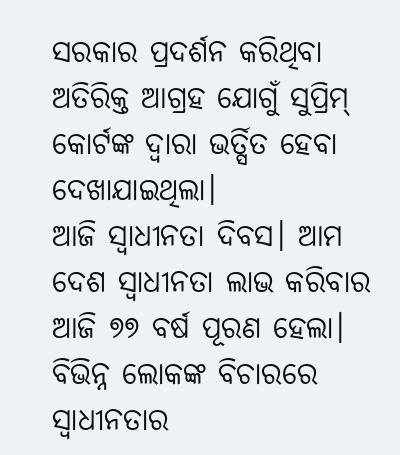ସରକାର ପ୍ରଦର୍ଶନ କରିଥିବା ଅତିରିକ୍ତ ଆଗ୍ରହ ଯୋଗୁଁ ସୁପ୍ରିମ୍ କୋର୍ଟଙ୍କ ଦ୍ବାରା ଭର୍ତ୍ସିତ ହେବା ଦେଖାଯାଇଥିଲା।
ଆଜି ସ୍ବାଧୀନତା ଦିବସ। ଆମ ଦେଶ ସ୍ବାଧୀନତା ଲାଭ କରିବାର ଆଜି ୭୭ ବର୍ଷ ପୂରଣ ହେଲା। ବିଭିନ୍ନ ଲୋକଙ୍କ ବିଚାରରେ ସ୍ବାଧୀନତାର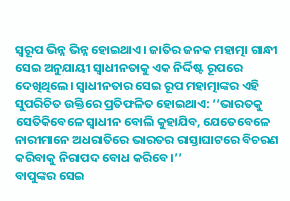ସ୍ବରୂପ ଭିନ୍ନ ଭିନ୍ନ ହୋଇଥାଏ। ଜାତିର ଜନକ ମହାତ୍ମା ଗାନ୍ଧୀ ସେଇ ଅନୁଯାୟୀ ସ୍ବାଧୀନତାକୁ ଏକ ନିର୍ଦ୍ଦିଷ୍ଟ ରୂପରେ ଦେଖିଥିଲେ। ସ୍ବାଧୀନତାର ସେଇ ରୂପ ମହାତ୍ମାଙ୍କର ଏହି ସୁପରିଚିତ ଉକ୍ତିରେ ପ୍ରତିଫଳିତ ହୋଇଥାଏ: ‘‘ଭାରତକୁ ସେତିକିବେଳେ ସ୍ବାଧୀନ ବୋଲି କୁହାଯିବ, ଯେତେବେଳେ ନାରୀମାନେ ଅଧରାତିରେ ଭାରତର ରାସ୍ତାଘାଟରେ ବିଚରଣ କରିବାକୁ ନିରାପଦ ବୋଧ କରିବେ।’’
ବାପୁଙ୍କର ସେଇ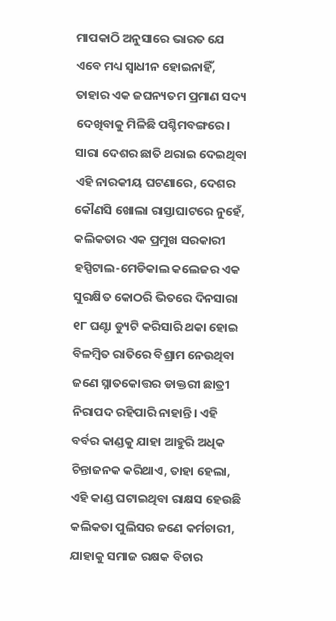ମାପକାଠି ଅନୁସାରେ ଭାରତ ଯେ ଏବେ ମଧ୍ୟ ସ୍ବାଧୀନ ହୋଇନାହିଁ, ତାହାର ଏକ ଜଘନ୍ୟତମ ପ୍ରମାଣ ସଦ୍ୟ ଦେଖିବାକୁ ମିଳିଛି ପଶ୍ଚିମବଙ୍ଗରେ। ସାରା ଦେଶର ଛାତି ଥରାଇ ଦେଇଥିବା ଏହି ନାରକୀୟ ଘଟଣାରେ, ଦେଶର କୌଣସି ଖୋଲା ରାସ୍ତାଘାଟରେ ନୁହେଁ, କଲିକତାର ଏକ ପ୍ରମୁଖ ସରକାରୀ ହସ୍ପିଟାଲ-ମେଡିକାଲ କଲେଜର ଏକ ସୁରକ୍ଷିତ କୋଠରି ଭିତରେ ଦିନସାରା ୧୮ ଘଣ୍ଟା ଡ୍ୟୁଟି କରିସାରି ଥକା ହୋଇ ବିଳମ୍ବିତ ରାତିରେ ବିଶ୍ରାମ ନେଉଥିବା ଜଣେ ସ୍ନାତକୋତ୍ତର ଡାକ୍ତରୀ ଛାତ୍ରୀ ନିରାପଦ ରହିପାରି ନାହାନ୍ତି। ଏହି ବର୍ବର କାଣ୍ଡକୁ ଯାହା ଆହୁରି ଅଧିକ ଚିନ୍ତାଜନକ କରିଥାଏ, ତାହା ହେଲା, ଏହି କାଣ୍ଡ ଘଟାଇଥିବା ରାକ୍ଷସ ହେଉଛି କଲିକତା ପୁଲିସର ଜଣେ କର୍ମଚାରୀ, ଯାହାକୁ ସମାଜ ରକ୍ଷକ ବିଚାର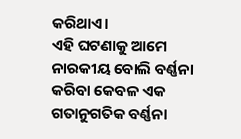କରିଥାଏ।
ଏହି ଘଟଣାକୁ ଆମେ ନାରକୀୟ ବୋଲି ବର୍ଣ୍ଣନା କରିବା କେବଳ ଏକ ଗତାନୁଗତିକ ବର୍ଣ୍ଣନା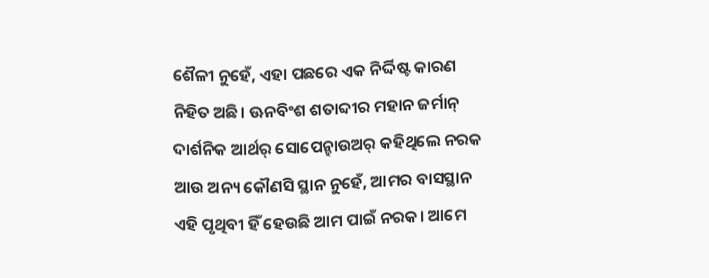ଶୈଳୀ ନୁହେଁ, ଏହା ପଛରେ ଏକ ନିର୍ଦ୍ଦିଷ୍ଟ କାରଣ ନିହିତ ଅଛି। ଊନବିଂଶ ଶତାବ୍ଦୀର ମହାନ ଜର୍ମାନ୍ ଦାର୍ଶନିକ ଆର୍ଥର୍ ସୋପେନ୍ହାଉଅର୍ କହିଥିଲେ ନରକ ଆଉ ଅନ୍ୟ କୌଣସି ସ୍ଥାନ ନୁହେଁ, ଆମର ବାସସ୍ଥାନ ଏହି ପୃଥିବୀ ହିଁ ହେଉଛି ଆମ ପାଇଁ ନରକ। ଆମେ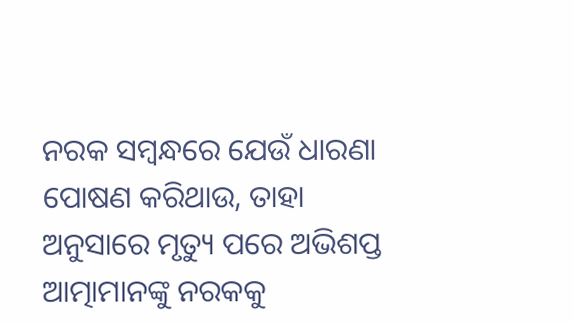ନରକ ସମ୍ବନ୍ଧରେ ଯେଉଁ ଧାରଣା ପୋଷଣ କରିଥାଉ, ତାହା ଅନୁସାରେ ମୃତ୍ୟୁ ପରେ ଅଭିଶପ୍ତ ଆତ୍ମାମାନଙ୍କୁ ନରକକୁ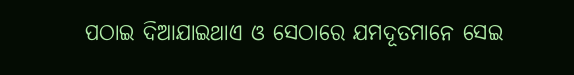ପଠାଇ ଦିଆଯାଇଥାଏ ଓ ସେଠାରେ ଯମଦୂତମାନେ ସେଇ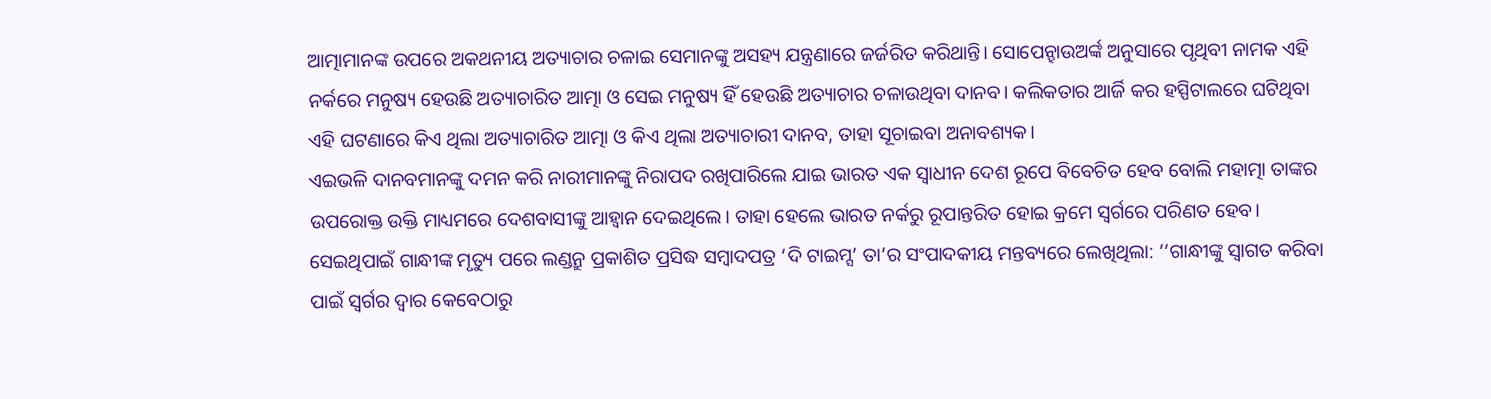ଆତ୍ମାମାନଙ୍କ ଉପରେ ଅକଥନୀୟ ଅତ୍ୟାଚାର ଚଳାଇ ସେମାନଙ୍କୁ ଅସହ୍ୟ ଯନ୍ତ୍ରଣାରେ ଜର୍ଜରିତ କରିଥାନ୍ତି। ସୋପେନ୍ହାଉଅର୍ଙ୍କ ଅନୁସାରେ ପୃଥିବୀ ନାମକ ଏହି ନର୍କରେ ମନୁଷ୍ୟ ହେଉଛି ଅତ୍ୟାଚାରିତ ଆତ୍ମା ଓ ସେଇ ମନୁଷ୍ୟ ହିଁ ହେଉଛି ଅତ୍ୟାଚାର ଚଳାଉଥିବା ଦାନବ। କଲିକତାର ଆର୍ଜି କର ହସ୍ପିଟାଲରେ ଘଟିଥିବା ଏହି ଘଟଣାରେ କିଏ ଥିଲା ଅତ୍ୟାଚାରିତ ଆତ୍ମା ଓ କିଏ ଥିଲା ଅତ୍ୟାଚାରୀ ଦାନବ, ତାହା ସୂଚାଇବା ଅନାବଶ୍ୟକ।
ଏଇଭଳି ଦାନବମାନଙ୍କୁ ଦମନ କରି ନାରୀମାନଙ୍କୁ ନିରାପଦ ରଖିପାରିଲେ ଯାଇ ଭାରତ ଏକ ସ୍ବାଧୀନ ଦେଶ ରୂପେ ବିବେଚିତ ହେବ ବୋଲି ମହାତ୍ମା ତାଙ୍କର ଉପରୋକ୍ତ ଉକ୍ତି ମାଧ୍ୟମରେ ଦେଶବାସୀଙ୍କୁ ଆହ୍ବାନ ଦେଇଥିଲେ। ତାହା ହେଲେ ଭାରତ ନର୍କରୁ ରୂପାନ୍ତରିତ ହୋଇ କ୍ରମେ ସ୍ବର୍ଗରେ ପରିଣତ ହେବ। ସେଇଥିପାଇଁ ଗାନ୍ଧୀଙ୍କ ମୃତ୍ୟୁ ପରେ ଲଣ୍ଡନ୍ରୁ ପ୍ରକାଶିତ ପ୍ରସିଦ୍ଧ ସମ୍ବାଦପତ୍ର ‘ଦି ଟାଇମ୍ସ’ ତା’ର ସଂପାଦକୀୟ ମନ୍ତବ୍ୟରେ ଲେଖିଥିଲା: ‘‘ଗାନ୍ଧୀଙ୍କୁ ସ୍ବାଗତ କରିବା ପାଇଁ ସ୍ବର୍ଗର ଦ୍ବାର କେବେଠାରୁ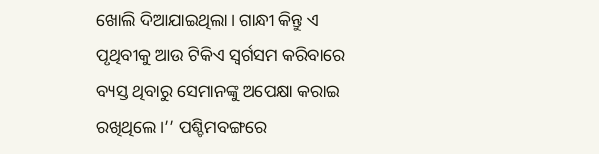ଖୋଲି ଦିଆଯାଇଥିଲା। ଗାନ୍ଧୀ କିନ୍ତୁ ଏ ପୃଥିବୀକୁ ଆଉ ଟିକିଏ ସ୍ବର୍ଗସମ କରିବାରେ ବ୍ୟସ୍ତ ଥିବାରୁ ସେମାନଙ୍କୁ ଅପେକ୍ଷା କରାଇ ରଖିଥିଲେ।’’ ପଶ୍ଚିମବଙ୍ଗରେ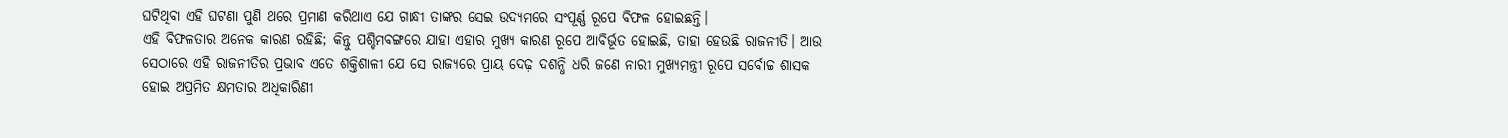ଘଟିଥିବା ଏହି ଘଟଣା ପୁଣି ଥରେ ପ୍ରମାଣ କରିଥାଏ ଯେ ଗାନ୍ଧୀ ତାଙ୍କର ସେଇ ଉଦ୍ୟମରେ ସଂପୂର୍ଣ୍ଣ ରୂପେ ବିଫଳ ହୋଇଛନ୍ତି।
ଏହି ବିଫଳତାର ଅନେକ କାରଣ ରହିଛି; କିନ୍ତୁ ପଶ୍ଚିମବଙ୍ଗରେ ଯାହା ଏହାର ମୁଖ୍ୟ କାରଣ ରୂପେ ଆବିର୍ଭୂତ ହୋଇଛି, ତାହା ହେଉଛି ରାଜନୀତି। ଆଉ ସେଠାରେ ଏହି ରାଜନୀତିର ପ୍ରଭାବ ଏତେ ଶକ୍ତିଶାଳୀ ଯେ ସେ ରାଜ୍ୟରେ ପ୍ରାୟ ଦେଢ଼ ଦଶନ୍ଧି ଧରି ଜଣେ ନାରୀ ମୁଖ୍ୟମନ୍ତ୍ରୀ ରୂପେ ସର୍ବୋଚ୍ଚ ଶାସକ ହୋଇ ଅପ୍ରମିତ କ୍ଷମତାର ଅଧିକାରିଣୀ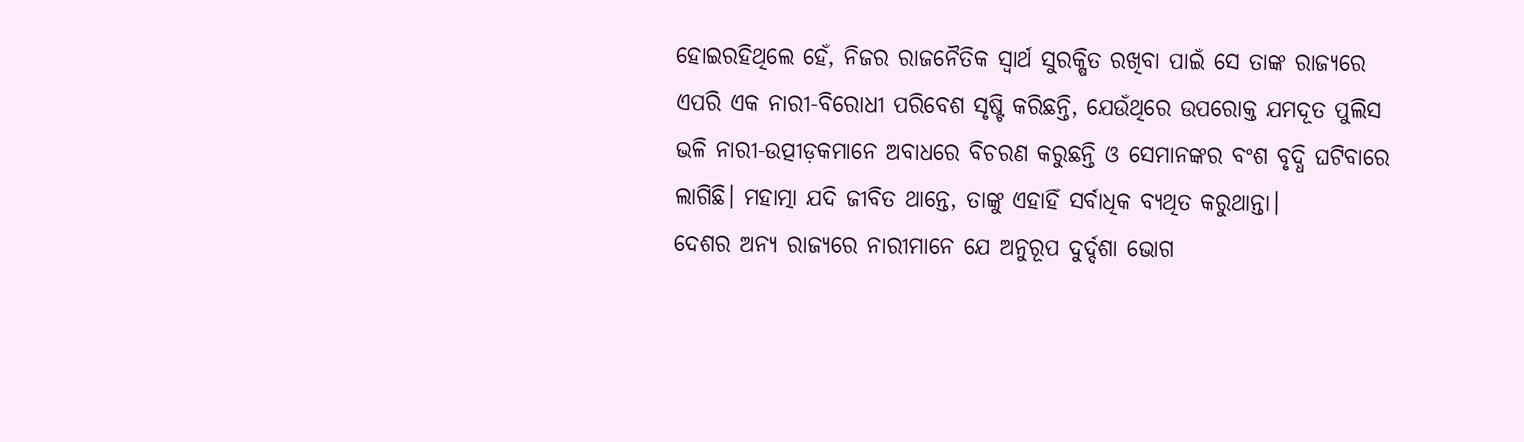ହୋଇରହିଥିଲେ ହେଁ, ନିଜର ରାଜନୈତିକ ସ୍ବାର୍ଥ ସୁରକ୍ଷିତ ରଖିବା ପାଇଁ ସେ ତାଙ୍କ ରାଜ୍ୟରେ ଏପରି ଏକ ନାରୀ-ବିରୋଧୀ ପରିବେଶ ସୃଷ୍ଟି କରିଛନ୍ତି, ଯେଉଁଥିରେ ଉପରୋକ୍ତ ଯମଦୂତ ପୁଲିସ ଭଳି ନାରୀ-ଉତ୍ପୀଡ଼କମାନେ ଅବାଧରେ ବିଚରଣ କରୁଛନ୍ତି ଓ ସେମାନଙ୍କର ବଂଶ ବୃଦ୍ଧି ଘଟିବାରେ ଲାଗିଛି। ମହାତ୍ମା ଯଦି ଜୀବିତ ଥାନ୍ତେ, ତାଙ୍କୁ ଏହାହିଁ ସର୍ବାଧିକ ବ୍ୟଥିତ କରୁଥାନ୍ତା।
ଦେଶର ଅନ୍ୟ ରାଜ୍ୟରେ ନାରୀମାନେ ଯେ ଅନୁରୂପ ଦୁର୍ଦ୍ଦଶା ଭୋଗ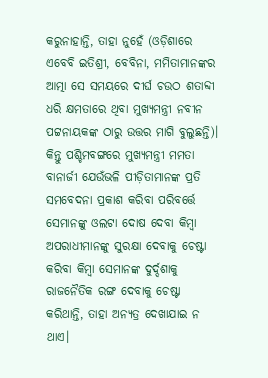କରୁନାହାନ୍ତି, ତାହା ନୁହେଁ (ଓଡ଼ିଶାରେ ଏବେବି ଇତିଶ୍ରୀ, ବେବିନା, ମମିତାମାନଙ୍କର ଆତ୍ମା ସେ ସମୟରେ ଦୀର୍ଘ ଚଉଠ ଶତାବ୍ଦୀ ଧରି କ୍ଷମତାରେ ଥିବା ମୁଖ୍ୟମନ୍ତ୍ରୀ ନବୀନ ପଟ୍ଟନାୟକଙ୍କ ଠାରୁ ଉତ୍ତର ମାଗି ବୁଲୁଛନ୍ତି)। କିନ୍ତୁ ପଶ୍ଚିମବଙ୍ଗରେ ମୁଖ୍ୟମନ୍ତ୍ରୀ ମମତା ବାନାର୍ଜୀ ଯେଉଁଭଳି ପୀଡ଼ିତାମାନଙ୍କ ପ୍ରତି ସମବେଦନା ପ୍ରକାଶ କରିବା ପରିବର୍ତ୍ତେ ସେମାନଙ୍କୁ ଓଲଟା ଦୋଷ ଦେବା କିମ୍ବା ଅପରାଧୀମାନଙ୍କୁ ସୁରକ୍ଷା ଦେବାକୁ ଚେଷ୍ଟା କରିବା କିମ୍ବା ସେମାନଙ୍କ ଦୁର୍ଦ୍ଦଶାକୁ ରାଜନୈତିକ ରଙ୍ଗ ଦେବାକୁ ଚେଷ୍ଟା କରିଥାନ୍ତି, ତାହା ଅନ୍ୟତ୍ର ଦେଖାଯାଇ ନ ଥାଏ।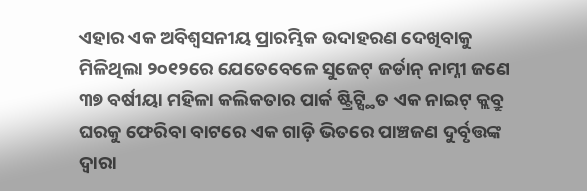ଏହାର ଏକ ଅବିଶ୍ବସନୀୟ ପ୍ରାରମ୍ଭିକ ଉଦାହରଣ ଦେଖିବାକୁ ମିଳିଥିଲା ୨୦୧୨ରେ ଯେତେବେଳେ ସୁଜେଟ୍ ଜର୍ଡାନ୍ ନାମ୍ନୀ ଜଣେ ୩୭ ବର୍ଷୀୟା ମହିଳା କଲିକତାର ପାର୍କ ଷ୍ଟ୍ରିଟ୍ସ୍ଥିତ ଏକ ନାଇଟ୍ କ୍ଲବ୍ରୁ ଘରକୁ ଫେରିବା ବାଟରେ ଏକ ଗାଡ଼ି ଭିତରେ ପାଞ୍ଚଜଣ ଦୁର୍ବୃତ୍ତଙ୍କ ଦ୍ବାରା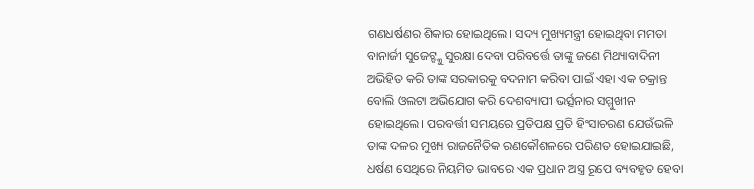ଗଣଧର୍ଷଣର ଶିକାର ହୋଇଥିଲେ। ସଦ୍ୟ ମୁଖ୍ୟମନ୍ତ୍ରୀ ହୋଇଥିବା ମମତା ବାନାର୍ଜୀ ସୁଜେଟ୍ଙ୍କୁ ସୁରକ୍ଷା ଦେବା ପରିବର୍ତ୍ତେ ତାଙ୍କୁ ଜଣେ ମିଥ୍ୟାବାଦିନୀ ଅଭିହିତ କରି ତାଙ୍କ ସରକାରକୁ ବଦନାମ କରିବା ପାଇଁ ଏହା ଏକ ଚକ୍ରାନ୍ତ ବୋଲି ଓଲଟା ଅଭିଯୋଗ କରି ଦେଶବ୍ୟାପୀ ଭର୍ତ୍ସନାର ସମ୍ମୁଖୀନ ହୋଇଥିଲେ। ପରବର୍ତ୍ତୀ ସମୟରେ ପ୍ରତିପକ୍ଷ ପ୍ରତି ହିଂସାଚରଣ ଯେଉଁଭଳି ତାଙ୍କ ଦଳର ମୁଖ୍ୟ ରାଜନୈତିକ ରଣକୌଶଳରେ ପରିଣତ ହୋଇଯାଇଛି, ଧର୍ଷଣ ସେଥିରେ ନିୟମିତ ଭାବରେ ଏକ ପ୍ରଧାନ ଅସ୍ତ୍ର ରୂପେ ବ୍ୟବହୃତ ହେବା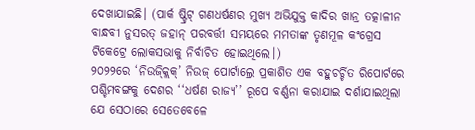ଦେଖାଯାଇଛି। (ପାର୍କ ଷ୍ଟ୍ରିଟ୍ ଗଣଧର୍ଷଣର ମୁଖ୍ୟ ଅଭିଯୁକ୍ତ କାଦିର ଖାନ୍ର ତତ୍କାଳୀନ ବାନ୍ଧବୀ ନୁସରତ୍ ଜହାନ୍ ପରବର୍ତ୍ତୀ ସମୟରେ ମମତାଙ୍କ ତୃଣମୂଳ କଂଗ୍ରେସ ଟିକେଟ୍ରେ ଲୋକସଭାକୁ ନିର୍ବାଚିତ ହୋଇଥିଲେ।)
୨୦୨୨ରେ ‘ନିଉଜ୍କ୍ଲିକ୍’ ନିଉଜ୍ ପୋର୍ଟାଲ୍ରେ ପ୍ରକାଶିତ ଏକ ବହୁଚର୍ଚ୍ଚିତ ରିପୋର୍ଟରେ ପଶ୍ଚିମବଙ୍ଗକୁ ଦେଶର ‘‘ଧର୍ଷଣ ରାଜ୍ୟ’’ ରୂପେ ବର୍ଣ୍ଣନା କରାଯାଇ ଦର୍ଶାଯାଇଥିଲା ଯେ ସେଠାରେ ସେତେବେଳେ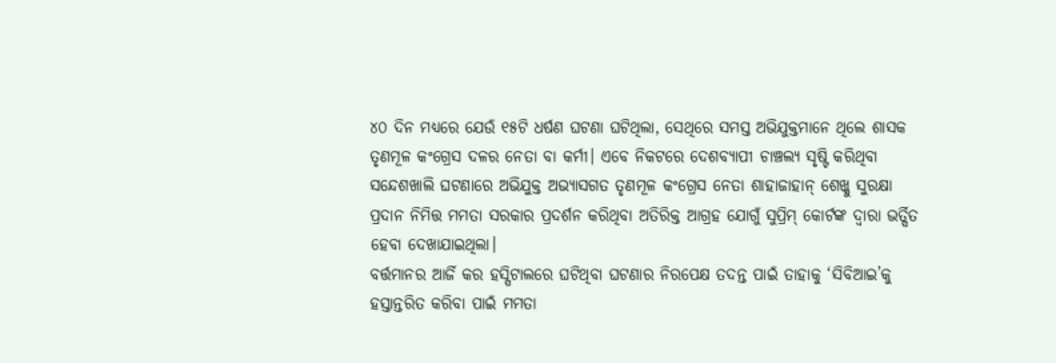୪୦ ଦିନ ମଧ୍ୟରେ ଯେଉଁ ୧୫ଟି ଧର୍ଷଣ ଘଟଣା ଘଟିଥିଲା, ସେଥିରେ ସମସ୍ତ ଅଭିଯୁକ୍ତମାନେ ଥିଲେ ଶାସକ ତୃଣମୂଳ କଂଗ୍ରେସ ଦଳର ନେତା ବା କର୍ମୀ। ଏବେ ନିକଟରେ ଦେଶବ୍ୟାପୀ ଚାଞ୍ଚଲ୍ୟ ସୃଷ୍ଟି କରିଥିବା ସନ୍ଦେଶଖାଲି ଘଟଣାରେ ଅଭିଯୁକ୍ତ ଅଭ୍ୟାସଗତ ତୃଣମୂଳ କଂଗ୍ରେସ ନେତା ଶାହାଜାହାନ୍ ଶେଖ୍କୁ ସୁରକ୍ଷା ପ୍ରଦାନ ନିମିତ୍ତ ମମତା ସରକାର ପ୍ରଦର୍ଶନ କରିଥିବା ଅତିରିକ୍ତ ଆଗ୍ରହ ଯୋଗୁଁ ସୁପ୍ରିମ୍ କୋର୍ଟଙ୍କ ଦ୍ବାରା ଭର୍ତ୍ସିତ ହେବା ଦେଖାଯାଇଥିଲା।
ବର୍ତ୍ତମାନର ଆର୍ଜି କର ହସ୍ପିଟାଲରେ ଘଟିଥିବା ଘଟଣାର ନିରପେକ୍ଷ ତଦନ୍ତ ପାଇଁ ତାହାକୁ ‘ସିବିଆଇ’କୁ ହସ୍ତାନ୍ତରିତ କରିବା ପାଇଁ ମମତା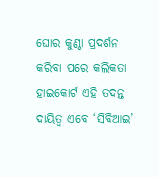ଘୋର କୁଣ୍ଠା ପ୍ରଦର୍ଶନ କରିବା ପରେ କଲିକତା ହାଇକୋର୍ଟ ଏହି ତଦନ୍ତ ଦାୟିତ୍ବ ଏବେ ‘ସିବିଆଇ’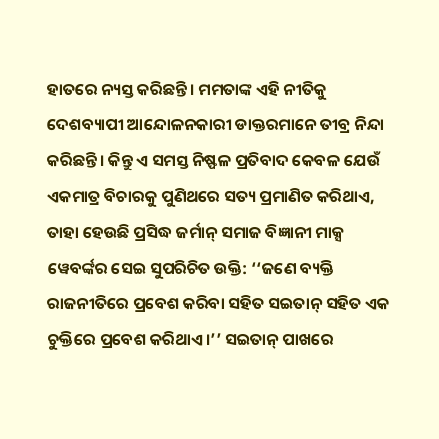ହାତରେ ନ୍ୟସ୍ତ କରିଛନ୍ତି। ମମତାଙ୍କ ଏହି ନୀତିକୁ ଦେଶବ୍ୟାପୀ ଆନ୍ଦୋଳନକାରୀ ଡାକ୍ତରମାନେ ତୀବ୍ର ନିନ୍ଦା କରିଛନ୍ତି। କିନ୍ତୁ ଏ ସମସ୍ତ ନିଷ୍ଫଳ ପ୍ରତିବାଦ କେବଳ ଯେଉଁ ଏକମାତ୍ର ବିଚାରକୁ ପୁଣିଥରେ ସତ୍ୟ ପ୍ରମାଣିତ କରିଥାଏ, ତାହା ହେଉଛି ପ୍ରସିଦ୍ଧ ଜର୍ମାନ୍ ସମାଜ ବିଜ୍ଞାନୀ ମାକ୍ସ ୱେବର୍ଙ୍କର ସେଇ ସୁପରିଚିତ ଉକ୍ତି: ‘‘ଜଣେ ବ୍ୟକ୍ତି ରାଜନୀତିରେ ପ୍ରବେଶ କରିବା ସହିତ ସଇତାନ୍ ସହିତ ଏକ ଚୁକ୍ତିରେ ପ୍ରବେଶ କରିଥାଏ।’’ ସଇତାନ୍ ପାଖରେ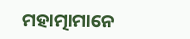ମହାତ୍ମାମାନେ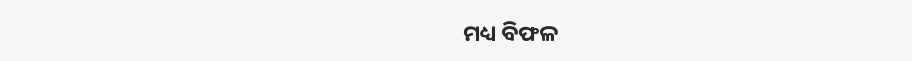ମଧ୍ୟ ବିଫଳ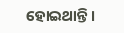ହୋଇଥାନ୍ତି।